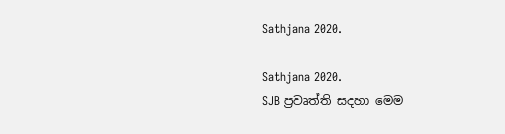Sathjana 2020.

Sathjana 2020.
SJB ප්‍රවෘත්ති සදහා මෙම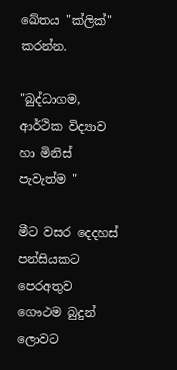ඛේතය "ක්ලික්" කරන්න.

"බුද්ධාගම, ආර්ථික විද්‍යාව හා මිනිස් පැවැත්ම "

මීට වසර දෙදහස් පන්සියකට පෙරඅතුව ගෞථම බුදුන් ලොවට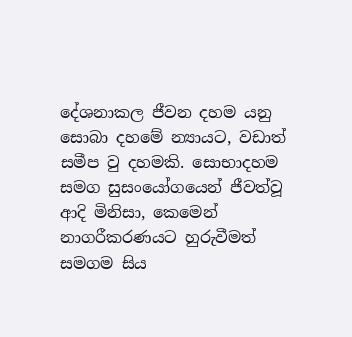දේශනාකල ජීවන දහම යනු සොබා දහමේ න්‍යායට, වඩාත් සමීප වු දහමකි. සොභාදහම සමග සුසංයෝගයෙන් ජීවත්වූ ආදි මිනිසා, කෙමෙන්  නාගරීකරණයට හුරුවීමත් සමගම සිය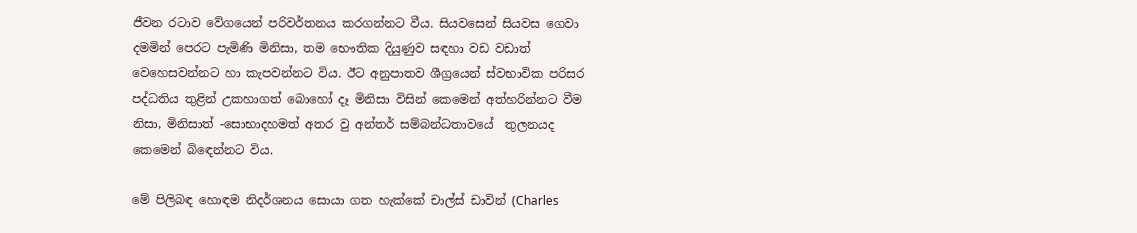ජීවන රටාව වේගයෙන් පරිවර්තනය කරගන්නට වීය. සියවසෙන් සියවස ගෙවා දමමින් පෙරට පැමිණි මිනිසා, තම භෞතික දියුණුව සඳහා වඩ වඩාත් වෙහෙසවන්නට හා කැපවන්නට විය. ඊට අනුපාතව ශීග්‍රයෙන් ස්වභාවික පරිසර පද්ධතිය තුළින් උකහාගත් බොහෝ දෑ මිනිසා විසින් කෙමෙන් අත්හරින්නට වීම නිසා, මිනිසාත් -සොභාදහමත් අතර වු අන්තර් සම්බන්ධතාවයේ  තුලනයද කෙමෙන් බිඳෙන්නට විය.

මේ පිලිබඳ හොඳම නිදර්ශනය සොයා ගත හැක්කේ චාල්ස් ඩාවින් (Charles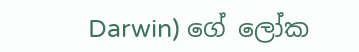Darwin) ගේ ලෝක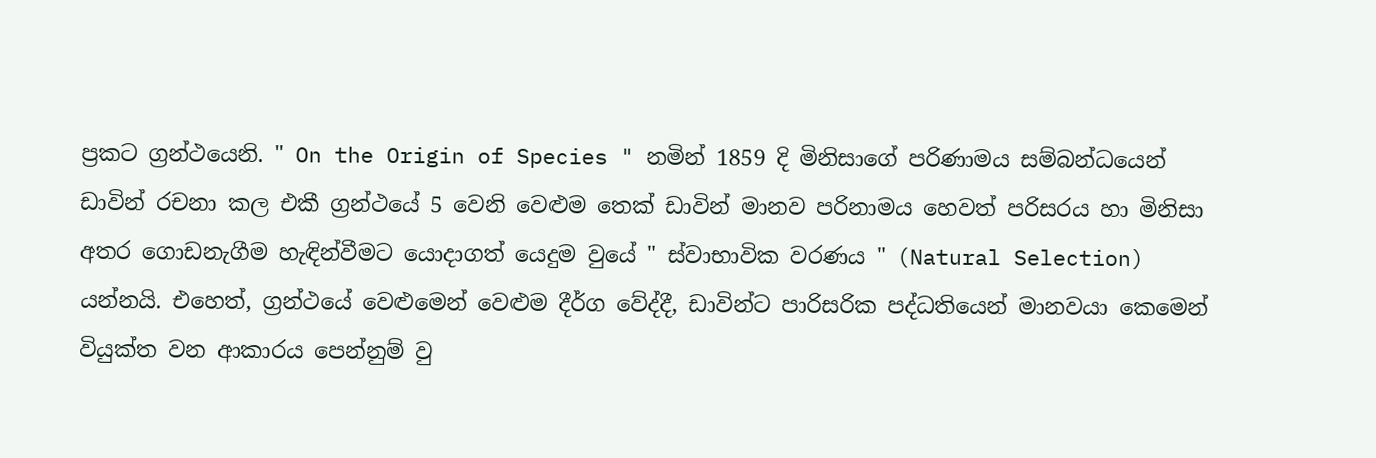ප්‍රකට ග්‍රන්ථයෙනි. " On the Origin of Species " නමින් 1859 දි මිනිසාගේ පරිණාමය සම්බන්ධයෙන් ඩාවින් රචනා කල එකී ග්‍රන්ථයේ 5 වෙනි වෙළුම තෙක් ඩාවින් මානව පරිනාමය හෙවත් පරිසරය හා මිනිසා අතර ගොඩනැගීම හැඳින්වීමට යොදාගත් යෙදුම වුයේ " ස්වාභාවික වරණය " (Natural Selection) යන්නයි. එහෙත්, ග්‍රන්ථයේ වෙළුමෙන් වෙළුම දීර්ග වේද්දී, ඩාවින්ට පාරිසරික පද්ධතියෙන් මානවයා කෙමෙන් වියුක්ත වන ආකාරය පෙන්නුම් වු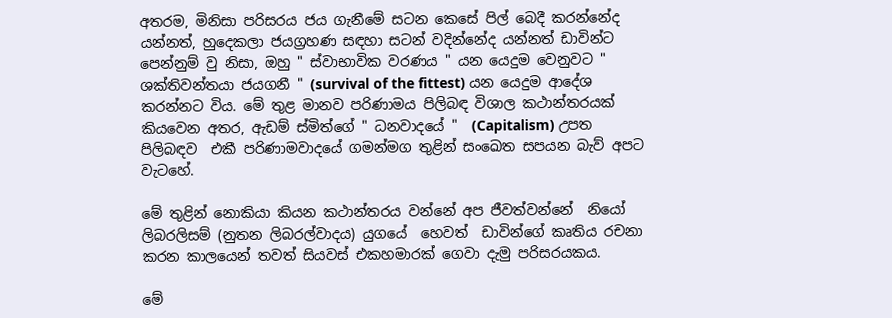අතරම, මිනිසා පරිසරය ජය ගැනීමේ සටන කෙසේ පිල් බෙදී කරන්නේද යන්නත්, හුදෙකලා ජයග්‍රහණ සඳහා සටන් වදින්නේද යන්නත් ඩාවින්ට පෙන්නුම් වු නිසා, ඔහු " ස්වාභාවික වරණය " යන යෙදුම වෙනුවට " ශක්තිවන්තයා ජයගනී " (survival of the fittest) යන යෙදුම ආදේශ කරන්නට විය. මේ තුළ මානව පරිණාමය පිලිබඳ විශාල කථාන්තරයක් කියවෙන අතර, ඇඩම් ස්මිත්ගේ " ධනවාදයේ "  (Capitalism) උපත පිලිබඳව  එකී පරිණාමවාදයේ ගමන්මග තුළින් සංඛෙත සපයන බැව් අපට වැටහේ.

මේ තුළින් නොකියා කියන කථාන්තරය වන්නේ අප ජීවත්වන්නේ  නියෝ ලිබරලිසම් (නුතන ලිබරල්වාදය) යුගයේ  හෙවත්  ඩාවින්ගේ කෘතිය රචනා කරන කාලයෙන් තවත් සියවස් එකහමාරක් ගෙවා දැමු පරිසරයකය.

මේ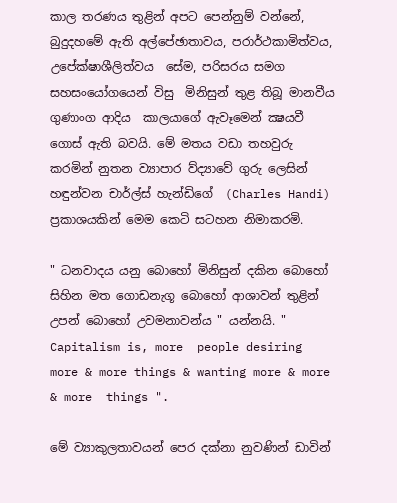කාල තරණය තුළින් අපට පෙන්නුම් වන්නේ, බුදුදහමේ ඇති අල්පේඡාතාවය, පරාර්ථකාමිත්වය, උපේක්ෂාශීලිත්වය  සේම, පරිසරය සමග සහසංයෝගයෙන් විසු  මිනිසුන් තුළ තිබූ මානවීය ගුණාංග ආදිය  කාලයාගේ ඇවෑමෙන් ක්‍ෂයවී ගොස් ඇති බවයි. මේ මතය වඩා තහවුරු කරමින් නුතන ව්‍යාපාර ව්ද්‍යාවේ ගුරු ලෙසින් හඳුන්වන චාර්ල්ස් හැන්ඩිගේ  (Charles Handi) ප්‍රකාශයකින් මෙම කෙටි සටහන නිමාකරමි.

" ධනවාදය යනු බොහෝ මිනිසුන් දකින බොහෝ සිහින මත ගොඩනැගූ බොහෝ ආශාවන් තුළින් උපන් බොහෝ උවමනාවන්ය " යන්නයි. " Capitalism is, more  people desiring more & more things & wanting more & more & more  things ".

මේ ව්‍යාකුලතාවයන් පෙර දක්නා නුවණින් ඩාවින්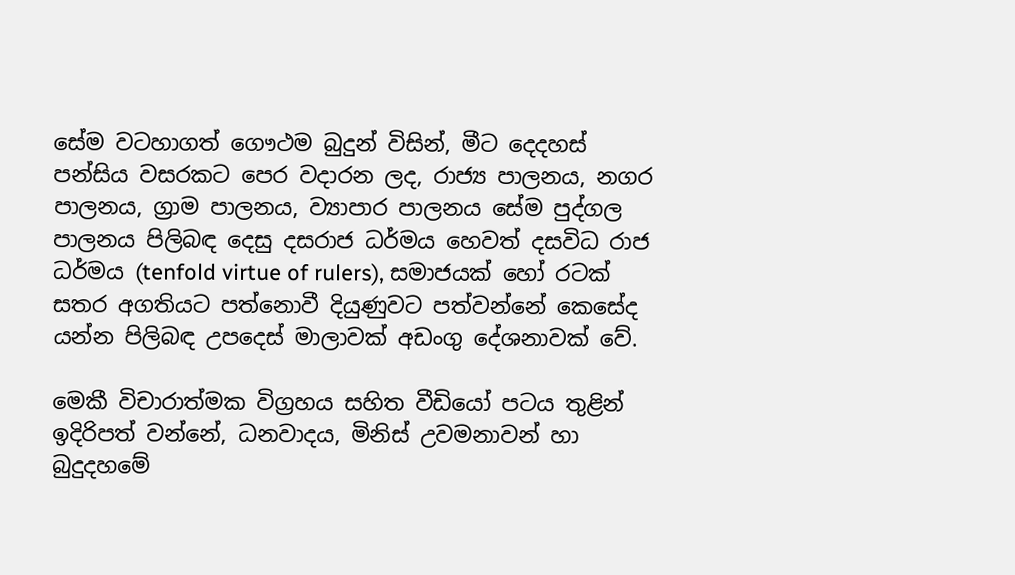සේම වටහාගත් ගෞථම බුදුන් විසින්, මීට දෙදහස් පන්සිය වසරකට පෙර වදාරන ලද, රාජ්‍ය පාලනය, නගර පාලනය, ග්‍රාම පාලනය, ව්‍යාපාර පාලනය සේම පුද්ගල පාලනය පිලිබඳ දෙසු දසරාජ ධර්මය හෙවත් දසවිධ රාජ ධර්මය (tenfold virtue of rulers), සමාජයක් හෝ රටක් සතර අගතියට පත්නොවී දියුණුවට පත්වන්නේ කෙසේද යන්න පිලිබඳ උපදෙස් මාලාවක් අඩංගු දේශනාවක් වේ.

මෙකී විචාරාත්මක විග්‍රහය සහිත වීඩියෝ පටය තුළින් ඉදිරිපත් වන්නේ, ධනවාදය, මිනිස් උවමනාවන් හා බුදුදහමේ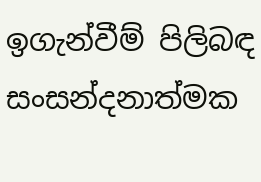ඉගැන්වීම් පිලිබඳ සංසන්දනාත්මක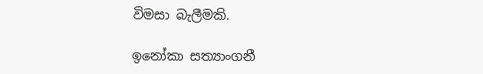විමසා බැලීමකි.

ඉනෝකා සත්‍යාංගනී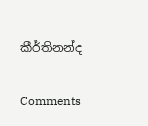කීර්තිනන්ද

Comments